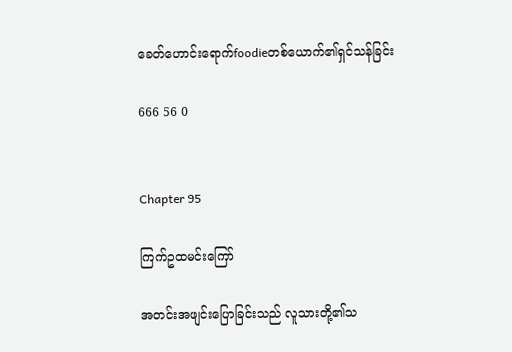ခေတ်ဟောင်းရောက်foodieတစ်ယောက်၏ရှင်သန်ခြင်း

666 56 0


Chapter 95

ကြက်ဥထမင်းကြော်

အတင်းအဖျင်းပြောခြင်းသည် လူသားတို့၏သ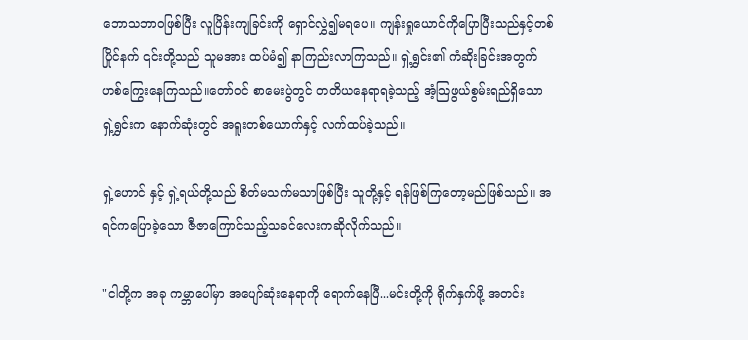ဘောသဘာဝဖြစ်ပြီး လူပြိန်းကျခြင်းကို ရှောင်လွှဲ၍မရပေ။ ကျန်းရှုယောင်ကိုပြောပြီးသည်နှင့်တစ်ပြိုင်နက် ၎င်းတို့သည် သူမအား ထပ်မံ၍ နာကြည်းလာကြသည်။ ရှဲ့ရွှင်း၏ ကံဆိုးခြင်းအတွက် ဟစ်ကြွေးနေကြသည်။တော်ဝင် စာမေးပွဲတွင် တတိယနေရာရခဲ့သည့် အံ့သြဖွယ်စွမ်းရည်ရှိသော ရှဲ့ရွှင်းက နောက်ဆုံးတွင် အရူးတစ်ယောက်နှင့် လက်ထပ်ခဲ့သည်။

ရှဲ့ဟောင် နှင့် ရှဲ့ရယ်တို့သည် စိတ်မသက်မသာဖြစ်ပြီး သူတို့နှင့် ရန်ဖြစ်ကြတော့မည်ဖြစ်သည်။ အရင်ကပြောခဲ့သော ဇီဇာကြောင်သည့်သခင်လေးကဆိုလိုက်သည်။

"ငါတို့က အခု ကမ္ဘာပေါ်မှာ အပျော်ဆုံးနေရာကို ရောက်နေပြီ...မင်းတို့ကို ရိုက်နှက်ဖို့ အတင်း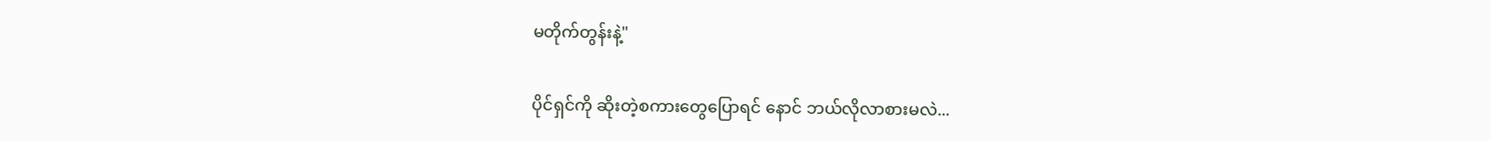မတိုက်တွန်းနဲ့"

ပိုင်ရှင်ကို ဆိုးတဲ့စကားတွေပြောရင် နောင် ဘယ်လိုလာစားမလဲ...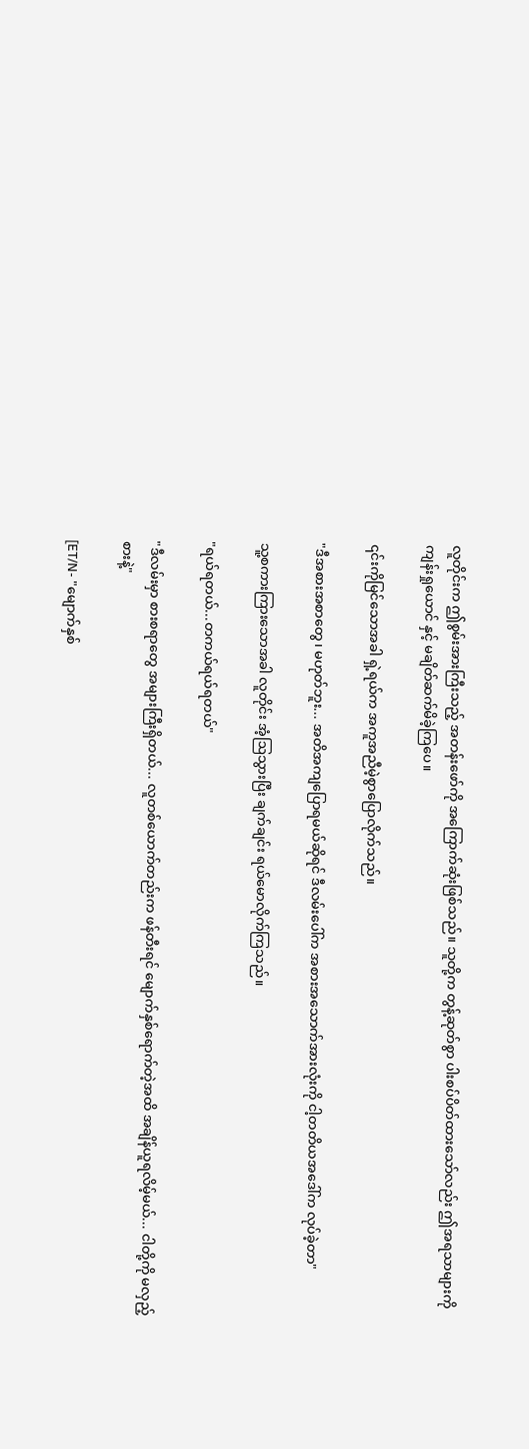လူတိုင်းက ဤစွမ်းအားကြီးသည့် အတန်းဖော်ကို အကြောက်ဆုံးဖြစ်သည်။ သူတို့က တွန့်ဆုတ်စွာ ပါးစပ်ပိတ်ထားသော်လည်း ဤအရသာများကို ကျန်းရှုယောင် နှင့် မချိတ်ဆက်မိခဲ့ကြပေ။

၎င်းကိုမြင်သောအခါ ရှဲ့ရယ်က အကူအညီမဲ့စွာပြောလိုက်သည်။

"ဒီအစားအစာတွေ၊ မဟုတ်ဘူး... အတိအကျပြောရမယ်ဆိုရင် ဒီလမ်းပေါ်က အစားအသောက်အားလုံးကို ငါ့တတိယအဒေါ်က လုပ်ခဲ့တာ"

သူ့စကားကြားသောအခါ လူတိုင်း အံ့ဩသွားပြီး ချက်ချင်း ရယ်မောလိုက်ကြသည်။

"ရယ်ရတယ်...တကယ်ရယ်ရတယ်"

"ဒီလမ်းမှာ စားစရာတွေ အများကြီးရှိတယ်... လူတစ်ယောက်တည်းက ဖန်တီးရင် မျောက်နှစ်ရောက်တဲ့အထိ အချိန်ယူရလိမ့်မယ်... ငါတို့ကို မလှည့်စားနဲ့"

[ET/N- "မျောက်နှစ်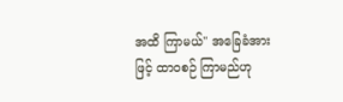အထိ ကြာမယ်" အခြေခံအားဖြင့် ထာဝစဉ် ကြာမည်ဟု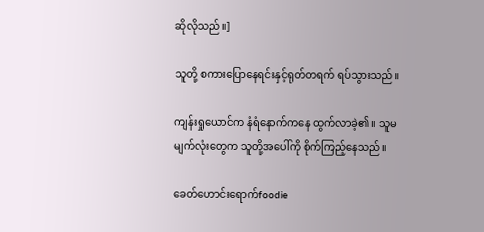ဆိုလိုသည်။]

သူတို့ စကားပြောနေရင်းနှင့်ရုတ်တရက် ရပ်သွားသည်။

ကျန်းရှုယောင်က နံရံနောက်ကနေ ထွက်လာခဲ့၏။ သူမမျက်လုံးတွေက သူတို့အပေါ်ကို စိုက်ကြည့်နေသည်။

ခေတ်ဟောင်းရောက်foodie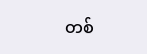တစ်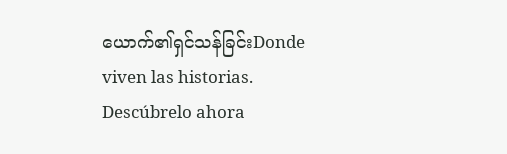ယောက်၏ရှင်သန်ခြင်းDonde viven las historias. Descúbrelo ahora